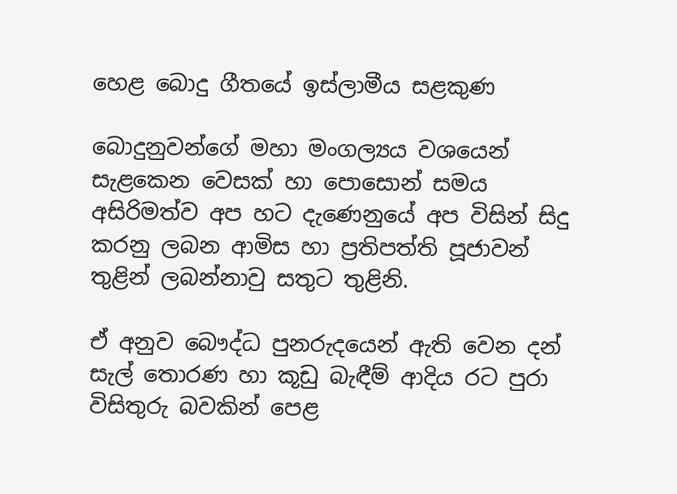හෙළ බොදු ගීතයේ ඉස්ලාමීය සළකුණ

බොදුනුවන්ගේ මහා මංගල්‍යය වශයෙන් සැළකෙන වෙසක් හා පොසොන් සමය අසිරිමත්ව අප හට දැණෙනුයේ අප විසින් සිදු කරනු ලබන ආමිස හා ප්‍රතිපත්ති පූජාවන් තුළින් ලබන්නාවු සතුට තුළිනි.

ඒ අනුව බෞද්ධ පුනරුදයෙන් ඇති වෙන දන් සැල් තොරණ හා කූඩු බැඳීම් ආදිය රට පුරා විසිතුරු බවකින් පෙළ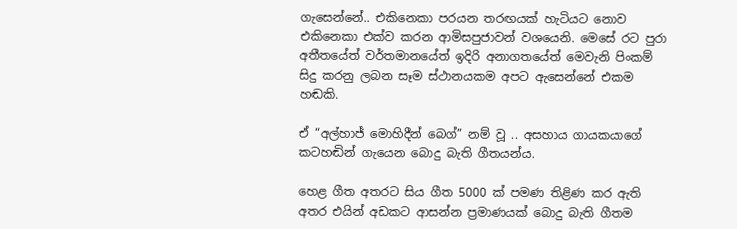ගැසෙන්නේ.. එකිනෙකා පරයන තරඟයක් හැටියට නොව එකිනෙකා එක්ව කරන ආමිසපුජාවන් වශයෙනි. මෙසේ රට පුරා අතීතයේත් වර්තමානයේත් ඉදිරි අනාගතයේත් මෙවැනි පිංකම් සිදු කරනු ලබන සෑම ස්ථානයකම අපට ඇසෙන්නේ එකම හඬකි.

ඒ “අල්හාජ් මොහිදීන් බෙග්” නම් වූ .. අසහාය ගායකයාගේ කටහඬින් ගැයෙන බොදු බැති ගීතයන්ය.

හෙළ ගීත අතරට සිය ගීත 5000 ක් පමණ තිළිණ කර ඇති අතර එයින් අඩකට ආසන්න ප්‍රමාණයක් බොදු බැති ගීතම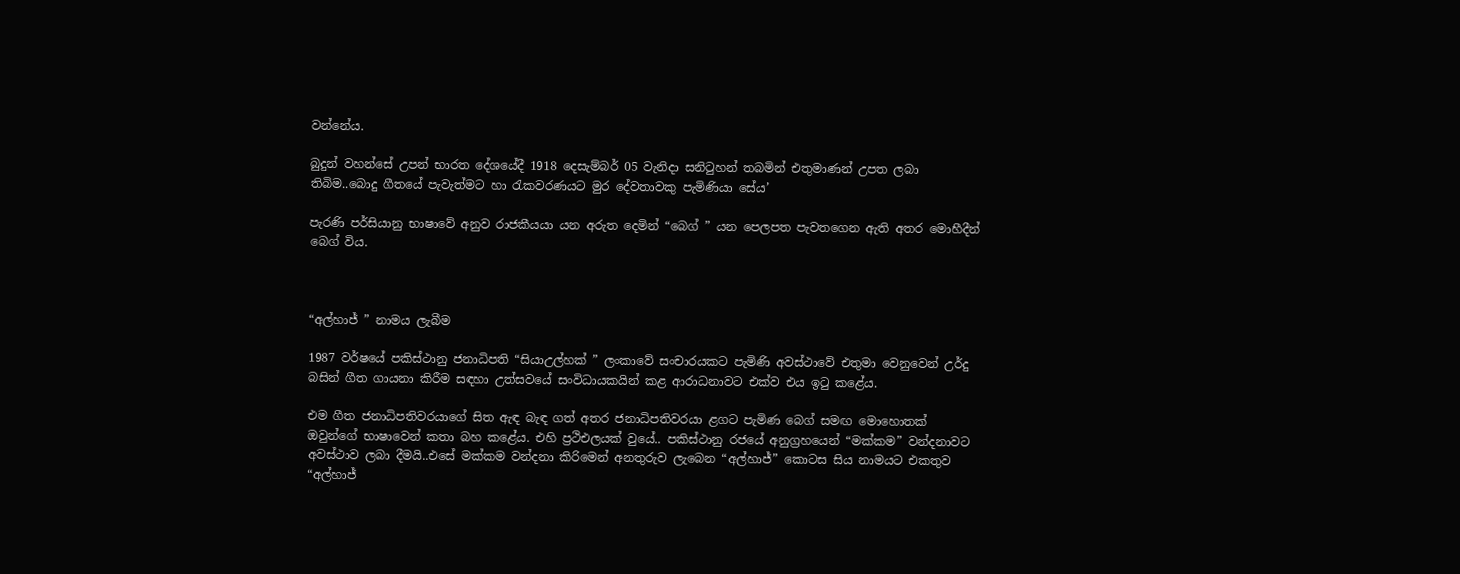වන්නේය.

බුදුන් වහන්සේ උපන් භාරත දේශයේදී 1918 දෙසැම්බර් 05 වැනිදා සනිටුහන් තබමින් එතුමාණන් උපත ලබා තිබිම..බොදු ගීතයේ පැවැත්මට හා රැකවරණයට මුර දේවතාවකු පැමිණියා සේය’

පැරණි පර්සියානු භාෂාවේ අනුව රාජකීයයා යන අරුත දෙමින් “බෙග් ” යන පෙලපත පැවතගෙන ඇති අතර මොහීදීන් බෙග් විය.



“අල්හාජ් ” නාමය ලැබීම

1987 වර්ෂයේ පකිස්ථානු ජනාධිපති “සියාඋල්හක් ” ලංකාවේ සංචාරයකට පැමිණි අවස්ථාවේ එතුමා වෙනුවෙන් උර්දු බසින් ගීත ගායනා කිරීම සඳහා උත්සවයේ සංවිධායකයින් කළ ආරාධනාවට එක්ව එය ඉටු කළේය.

එම ගීත ජනාධිපතිවරයාගේ සිත ඇඳ බැඳ ගත් අතර ජනාධිපතිවරයා ළගට පැමිණ බෙග් සමඟ මොහොතක් ඔවුන්ගේ භාෂාවෙන් කතා බහ කළේය. එහි ප්‍රථිඑලයක් වුයේ.. පකිස්ථානු රජයේ අනුග්‍රහයෙන් “මක්කම” වන්දනාවට අවස්ථාව ලබා දීමයි..එසේ මක්කම වන්දනා කිරිමෙන් අනතුරුව ලැබෙන “අල්හාජ්” කොටස සිය නාමයට එකතුව “අල්හාජ්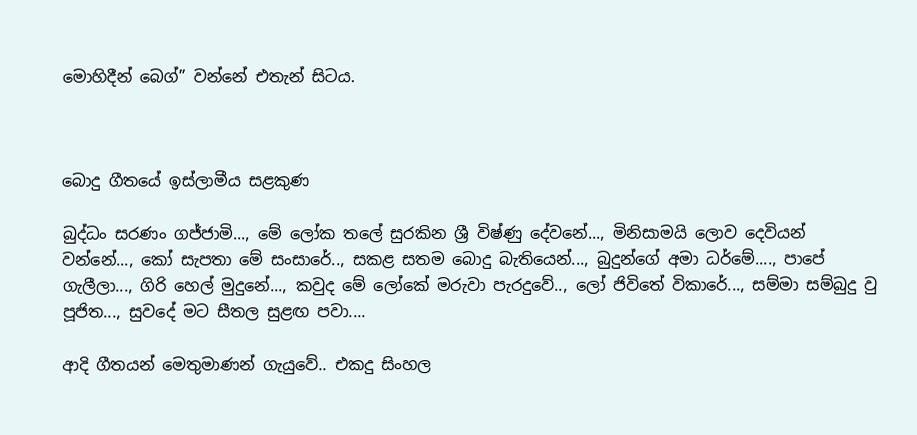මොහිදීන් බෙග්” වන්නේ එතැන් සිටය.



බොදු ගීතයේ ඉස්ලාමීය සළකුණ

බුද්ධං සරණං ගජ්ජාමි..., මේ ලෝක තලේ සුරකින ශ්‍රී විෂ්ණු දේවනේ..., මිනිසාමයි ලොව දෙවියන් වන්නේ..., කෝ සැපතා මේ සංසාරේ.., සකළ සතම බොදු බැතියෙන්..., බුදුන්ගේ අමා ධර්මේ...., පාපේ ගැලීලා..., ගිරි හෙල් මුදුනේ..., කවුද මේ ලෝකේ මරුවා පැරදුවේ.., ලෝ ජිවිතේ විකාරේ..., සම්මා සම්බුදු වු පූජිත..., සුවදේ මට සීතල සුළඟ පවා....

ආදි ගීතයන් මෙතුමාණන් ගැයුවේ.. එකදු සිංහල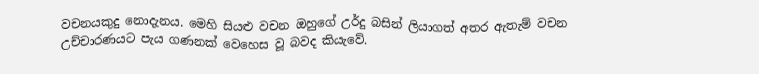වචනයකුදු නොදැනය. මෙහි සියළු වචන ඔහුගේ උර්දු බසින් ලියාගත් අතර ඇතැම් වචන උච්චාරණයට පැය ගණනක් වෙහෙස වූ බවද කියැවේ.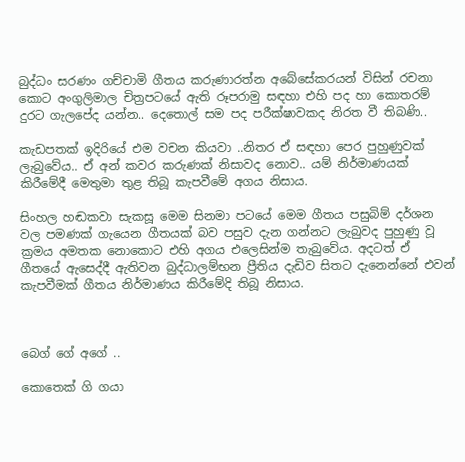බුද්ධං සරණං ගච්චාමි ගීතය කරුණාරත්න අබේසේකරයන් විසින් රචනා කොට අංගුලිමාල චිත්‍රපටයේ ඇති රූපරාමු සඳහා එහි පද හා කොතරම් දුරට ගැලපේද යන්න.. දෙතොල් සම පද පරීක්ෂාවකද නිරත වී තිබණි..

කැඩපතක් ඉදිරියේ එම වචන කියවා ..නිතර ඒ සඳහා පෙර පුහුණුවක් ලැබුවේය.. ඒ අන් කවර කරුණක් නිසාවද නොව.. යම් නිර්මාණයක් කිරීමේදී මෙතුමා තුළ තිබූ කැපවීමේ අගය නිසාය.

සිංහල හඬකවා සැකසූ මෙම සිනමා පටයේ මෙම ගීතය පසුබිම් දර්ශන වල පමණක් ගැයෙන ගීතයක් බව පසුව දැන ගන්නට ලැබුවද පුහුණු වූ ක්‍රමය අමතක නොකොට එහි අගය එලෙසින්ම තැබුවේය. අදටත් ඒ ගීතයේ ඇසෙද්දී ඇතිවන බුද්ධාලම්භන ප්‍රීතිය දැඩිව සිතට දැනෙන්නේ එවන් කැපවීමක් ගීතය නිර්මාණය කිරීමේදි තිබූ නිසාය.



බෙග් ගේ අගේ ..

කොතෙක් ගි ගයා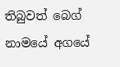තිබුවත් බෙග් නාමයේ අගයේ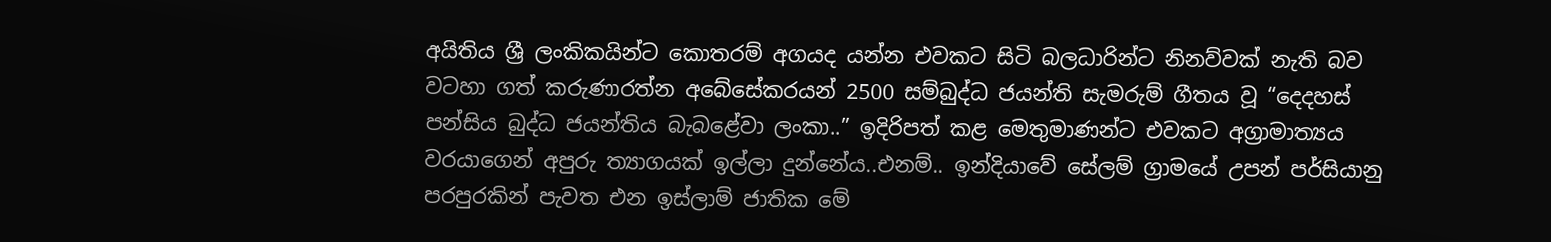අයිතිය ශ්‍රී ලංකිකයින්ට කොතරම් අගයද යන්න එවකට සිටි බලධාරින්ට නිනව්වක් නැති බව වටහා ගත් කරුණාරත්න අබේසේකරයන් 2500 සම්බුද්ධ ජයන්ති සැමරුම් ගීතය වූ “දෙදහස් පන්සිය බුද්ධ ජයන්තිය බැබළේවා ලංකා..” ඉදිරිපත් කළ මෙතුමාණන්ට එවකට අග්‍රාමාත්‍යය වරයාගෙන් අපුරු ත්‍යාගයක් ඉල්ලා දුන්නේය..එනම්.. ඉන්දියාවේ සේලම් ග්‍රාමයේ උපන් පර්සියානු පරපුරකින් පැවත එන ඉස්ලාම් ජාතික මේ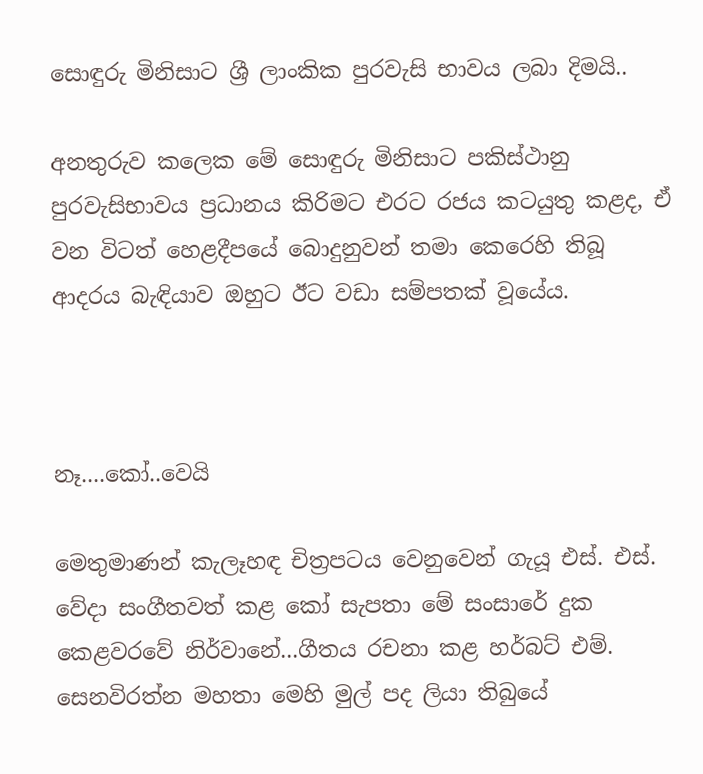සොඳුරු මිනිසාට ශ්‍රී ලාංකික පුරවැසි භාවය ලබා දිමයි..

අනතුරුව කලෙක මේ සොඳුරු මිනිසාට පකිස්ථානු පුරවැසිභාවය ප්‍රධානය කිරිමට එරට රජය කටයුතු කළද, ඒ වන විටත් හෙළදීපයේ බොදුනුවන් තමා කෙරෙහි තිබූ ආදරය බැඳියාව ඔහුට ඊට වඩා සම්පතක් වූයේය.



නෑ....කෝ..වෙයි

මෙතුමාණන් කැලෑහඳ චිත්‍රපටය වෙනුවෙන් ගැයූ එස්. එස්. වේදා සංගීතවත් කළ කෝ සැපතා මේ සංසාරේ දුක කෙළවරවේ නිර්වානේ...ගීතය රචනා කළ හර්බට් එම්. සෙනවිරත්න මහතා මෙහි මුල් පද ලියා තිබුයේ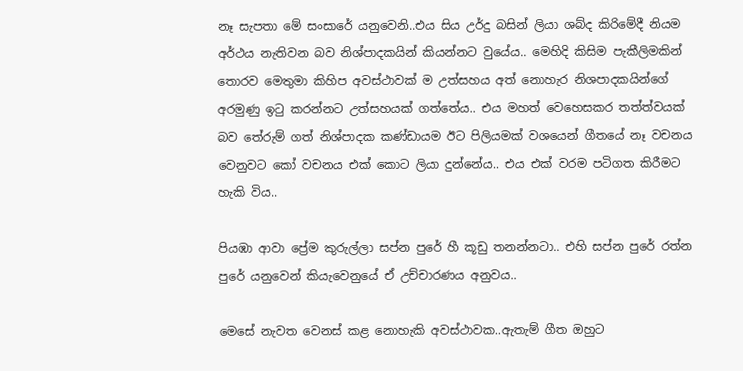නෑ සැපතා මේ සංසාරේ යනුවෙනි..එය සිය උර්දු බසින් ලියා ශබ්ද කිරිමේදී නියම අර්ථය නැතිවන බව නිශ්පාදකයින් කියන්නට වුයේය.. මෙහිදි කිසිම පැකීලිමකින් තොරව මෙතුමා කිහිප අවස්ථාවක් ම උත්සහය අත් නොහැර නිශපාදකයින්ගේ අරමුණු ඉටු කරන්නට උත්සහයක් ගත්තේය.. එය මහත් වෙහෙසකර තත්ත්වයක් බව තේරුම් ගත් නිශ්පාදක කණ්ඩායම ඊට පිලියමක් වශයෙන් ගීතයේ නෑ වචනය වෙනුවට කෝ වචනය එක් කොට ලියා දුන්නේය.. එය එක් වරම පටිගත කිරීමට හැකි විය..

පියඹා ආවා ප්‍රේම කුරුල්ලා සප්න පුරේ හී කූඩු තනන්නටා.. එහි සප්න පුරේ රත්න පුරේ යනුවෙන් කියැවෙනුයේ ඒ උච්චාරණය අනුවය..

මෙසේ නැවත වෙනස් කළ නොහැකි අවස්ථාවක..ඇතැම් ගීත ඔහුට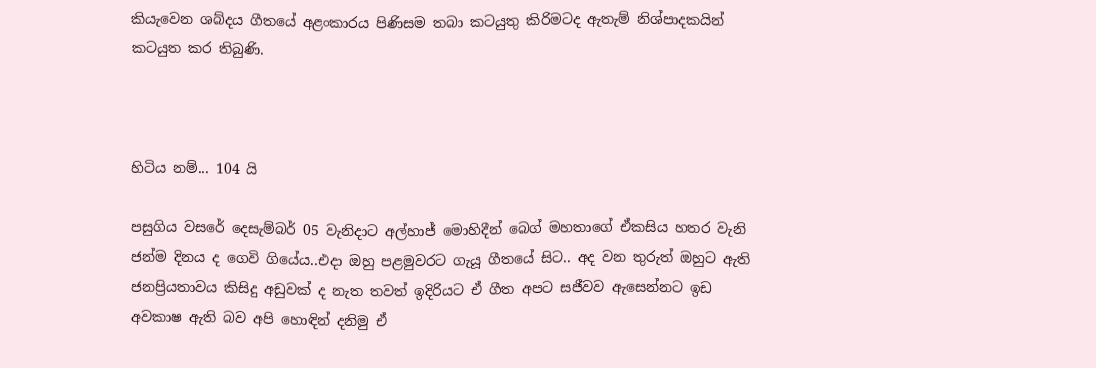කියැවෙන ශබ්දය ගීතයේ අළංකාරය පිණිසම තබා කටයුතු කිරිමටද ඇතැම් නිශ්පාදකයින් කටයුත කර තිබුණි.



හිටිය නම්... 104 යි

පසුගිය වසරේ දෙසැම්බර් 05 වැනිදාට අල්හාජ් මොහිදීන් බෙග් මහතාගේ ඒකසිය හතර වැනි ජන්ම දිනය ද ගෙවි ගියේය..එදා ඔහු පළමුවරට ගැයූ ගීතයේ සිට.. අද වන තුරුත් ඔහුට ඇති ජනප්‍රියතාවය කිසිදු අඩුවක් ද නැත තවත් ඉදිරියට ඒ ගීත අපට සජීවව ඇසෙන්නට ඉඩ අවකාෂ ඇති බව අපි හොඳින් දනිමු ඒ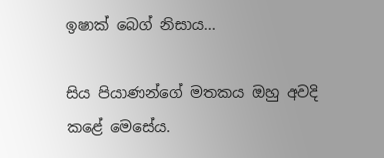ඉෂාක් බෙග් නිසාය...

සිය පියාණන්ගේ මතකය ඔහු අවදි කළේ මෙසේය.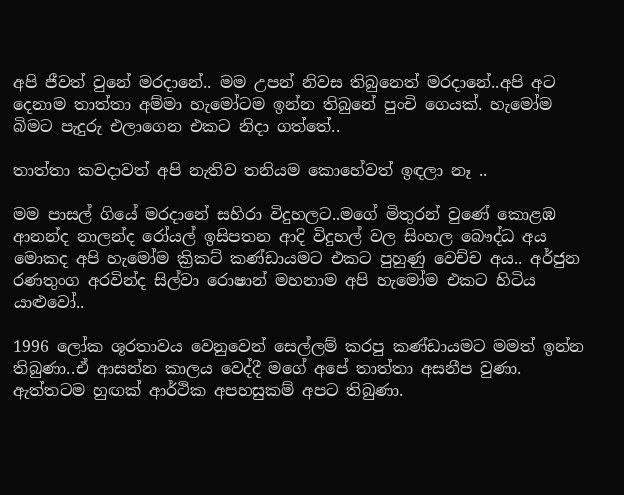අපි ජීවත් වුනේ මරදානේ.. මම උපන් නිවස තිබුනෙත් මරදානේ..අපි අට දෙනාම තාත්තා අම්මා හැමෝටම ඉන්න තිබුනේ පුංචි ගෙයක්. හැමෝම බිමට පැදුරු එලාගෙන එකට නිදා ගත්තේ..

තාත්තා කවදාවත් අපි නැතිව තනියම කොහේවත් ඉඳලා නෑ ..

මම පාසල් ගියේ මරදානේ සහිරා විදුහලට..මගේ මිතුරන් වුණේ කොළඹ ආනන්ද නාලන්ද රෝයල් ඉසිපතන ආදි විදුහල් වල සිංහල බෞද්ධ අය මොකද අපි හැමෝම ක්‍රිකට් කණ්ඩායමට එකට පුහුණු වෙච්ච අය.. අර්ජුන රණතුංග අරවින්ද සිල්වා රොෂාන් මහනාම අපි හැමෝම එකට හිටිය යාළුවෝ..

1996 ලෝක ශූරතාවය වෙනුවෙන් සෙල්ලම් කරපු කණ්ඩායමට මමත් ඉන්න තිබුණා..ඒ ආසන්න කාලය වෙද්දී මගේ අපේ තාත්තා අසනීප වුණා. ඇත්තටම හුඟක් ආර්ථික අපහසුකම් අපට තිබුණා.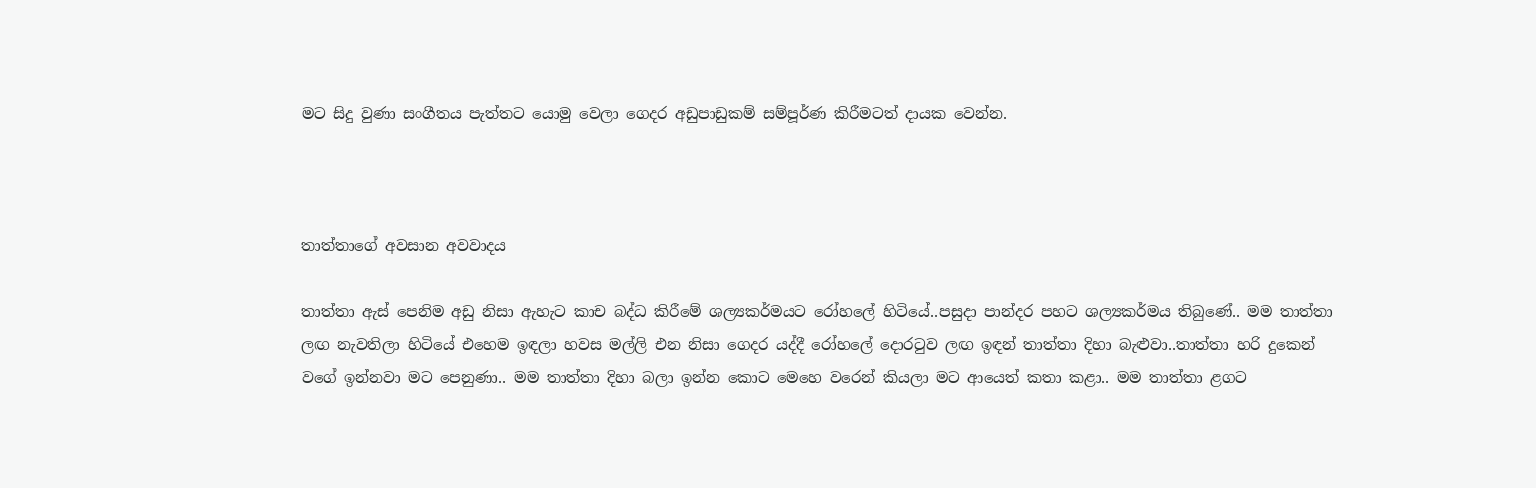මට සිදු වුණා සංගීතය පැත්තට යොමු වෙලා ගෙදර අඩුපාඩුකම් සම්පූර්ණ කිරීමටත් දායක වෙන්න.



තාත්තාගේ අවසාන අවවාදය

තාත්තා ඇස් පෙනිම අඩු නිසා ඇහැට කාච බද්ධ කිරීමේ ශල්‍යකර්මයට රෝහලේ හිටියේ..පසුදා පාන්දර පහට ශල්‍යකර්මය තිබුණේ.. මම තාත්තා ලඟ නැවතිලා හිටියේ එහෙම ඉඳලා හවස මල්ලි එන නිසා ගෙදර යද්දී රෝහලේ දොරටුව ලඟ ඉඳන් තාත්තා දිහා බැළුවා..තාත්තා හරි දුකෙන් වගේ ඉන්නවා මට පෙනුණා.. මම තාත්තා දිහා බලා ඉන්න කොට මෙහෙ වරෙන් කියලා මට ආයෙත් කතා කළා.. මම තාත්තා ළගට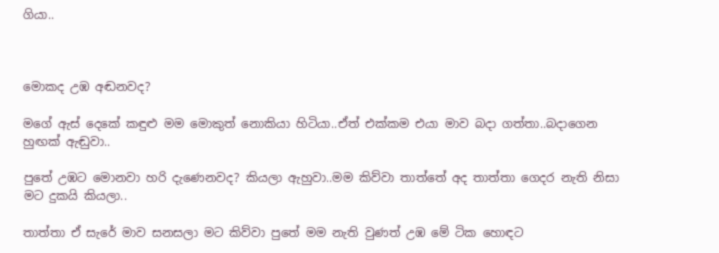ගියා..



මොකද උඹ අඬනවද?

මගේ ඇස් දෙකේ කඳුළු මම මොකුත් නොකියා හිටියා..ඒත් එක්කම එයා මාව බදා ගත්තා..බදාගෙන හුඟක් ඇඬුවා..

පුතේ උඹට මොනවා හරි දැණෙනවද? කියලා ඇහුවා..මම කිව්වා තාත්තේ අද තාත්තා ගෙදර නැති නිසා මට දුකයි කියලා..

තාත්තා ඒ සැරේ මාව සනසලා මට කිව්වා පුතේ මම නැති වුණත් උඹ මේ ටික හොඳට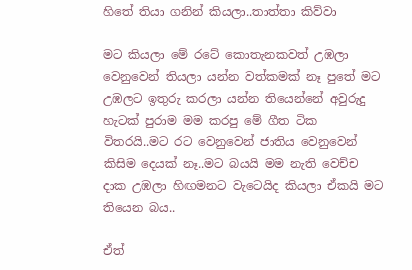හිතේ තියා ගනින් කියලා..තාත්තා කිව්වා

මට කියලා මේ රටේ කොතැනකවත් උඹලා වෙනුවෙන් තියලා යන්න වත්කමක් නෑ පුතේ මට උඹලට ඉතුරු කරලා යන්න තියෙන්නේ අවුරුදු හැටක් පුරාම මම කරපු මේ ගීත ටික විතරයි..මට රට වෙනුවෙන් ජාතිය වෙනුවෙන් කිසිම දෙයක් නෑ..මට බයයි මම නැති වෙච්ච දාක උඹලා හිඟමනට වැටෙයිද කියලා ඒකයි මට තියෙන බය..

ඒත්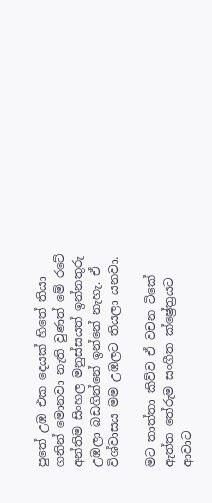පුතේ උඹ එක දෙයක් හිතේ තියා ගනින් මොනවා නැති වුණත් මේ රටේ අන්තිම සිංහල මනුස්සයත් ඉන්නතුරු උඹලා බඩගින්නේ ඉන්නේ නැහැ. ඒ විශ්වාසය මම උඹලට තියලා යනවා.

මට තාත්තා කිව්ව ඒ වචන ටිකේ ඇත්ත තේරුම සංගීත ක්ෂ්‍රේත්‍රයට ආවාට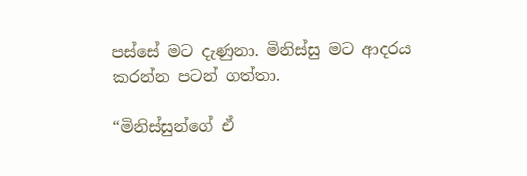පස්සේ මට දැණුනා. මිනිස්සු මට ආදරය කරන්න පටන් ගත්තා.

“මිනිස්සුන්ගේ ඒ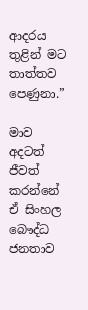ආදරය තුළින් මට තාත්තව පෙණුනා.”

මාව අදටත් ජීවත් කරන්නේ ඒ සිංහල බෞද්ධ ජනතාව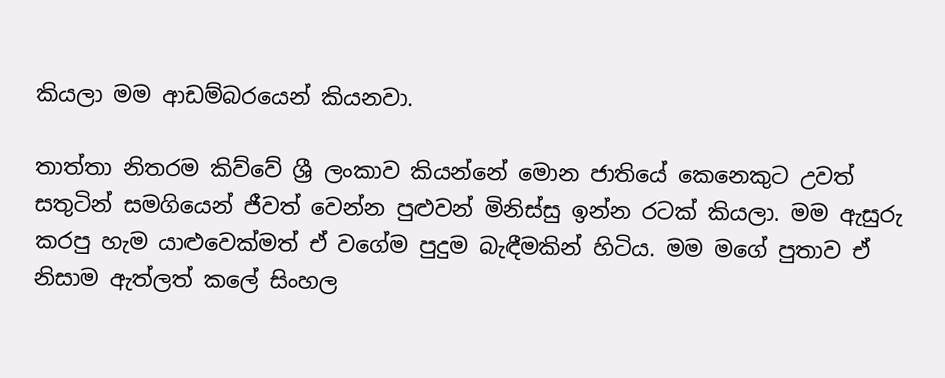කියලා මම ආඩම්බරයෙන් කියනවා.

තාත්තා නිතරම කිව්වේ ශ්‍රී ලංකාව කියන්නේ මොන ජාතියේ කෙනෙකුට උවත් සතුටින් සමගියෙන් ජීවත් වෙන්න පුළුවන් මිනිස්සු ඉන්න රටක් කියලා. මම ඇසුරු කරපු හැම යාළුවෙක්මත් ඒ වගේම පුදුම බැඳීමකින් හිටිය. මම මගේ පුතාව ඒ නිසාම ඇත්ලත් කලේ සිංහල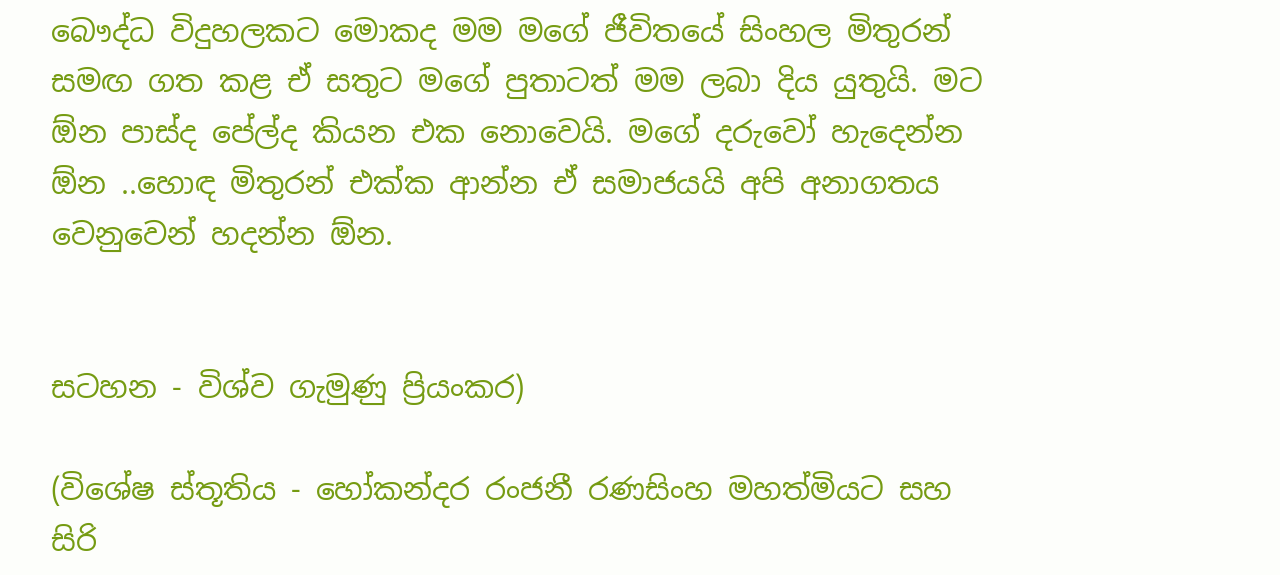බෞද්ධ විදුහලකට මොකද මම මගේ ජීවිතයේ සිංහල මිතුරන් සමඟ ගත කළ ඒ සතුට මගේ පුතාටත් මම ලබා දිය යුතුයි. මට ඕන පාස්ද පේල්ද කියන එක නොවෙයි. මගේ දරුවෝ හැදෙන්න ඕන ..හොඳ මිතුරන් එක්ක ආන්න ඒ සමාජයයි අපි අනාගතය වෙනුවෙන් හදන්න ඕන.


සටහන - විශ්ව ගැමුණු ප්‍රියංකර)

(විශේෂ ස්තූතිය - හෝකන්දර රංජනී රණසිංහ මහත්මියට සහ සිරි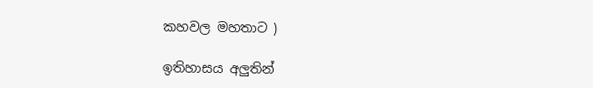කහවල මහතාට )

ඉතිහාසය අලුතින්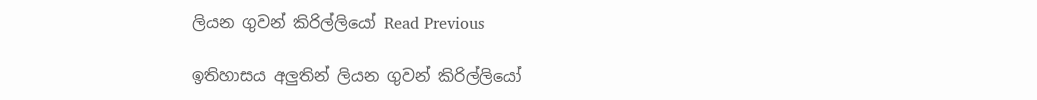ලියන ගුවන් කිරිල්ලියෝ Read Previous

ඉතිහාසය අලුතින් ලියන ගුවන් කිරිල්ලියෝ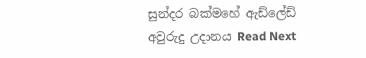සුන්දර බක්මහේ ඇඩ්ලේඩ් අවුරුදු උදානය Read Next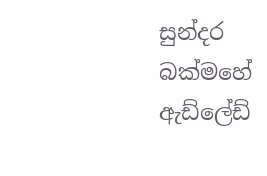සුන්දර බක්මහේ ඇඩ්ලේඩ්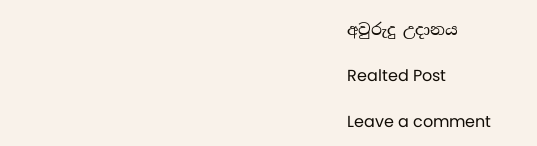අවුරුදු උදානය

Realted Post

Leave a comment